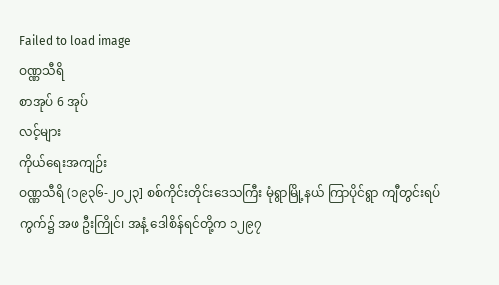Failed to load image
ဝဏ္ဏသီရိ
စာအုပ် 6 အုပ်
လင့်များ
ကိုယ်ရေးအကျဉ်း
ဝဏ္ဏသီရိ (၁၉၃၆-၂ဝ၂၃] စစ်ကိုင်းတိုင်းဒေသကြီး မုံရွာမြို့နယ် ကြာပိုင်ရွာ ကျီတွင်းရပ်ကွက်၌ အဖ ဦးကြိုင်၊ အနံ့ ဒေါစိန်ရင်တို့က ၁၂၉၇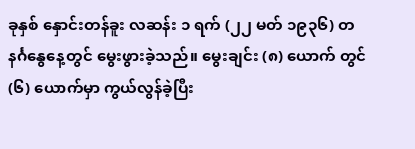ခုနှစ် နှောင်းတန်ခူး လဆန်း ၁ ရက် (၂၂ မတ် ၁၉၃၆) တနင်္ဂနွေနေ့တွင် မွေးဖွားခဲ့သည်။ မွေးချင်း (၈) ယောက် တွင် (၆) ယောက်မှာ ကွယ်လွန်ခဲ့ပြီး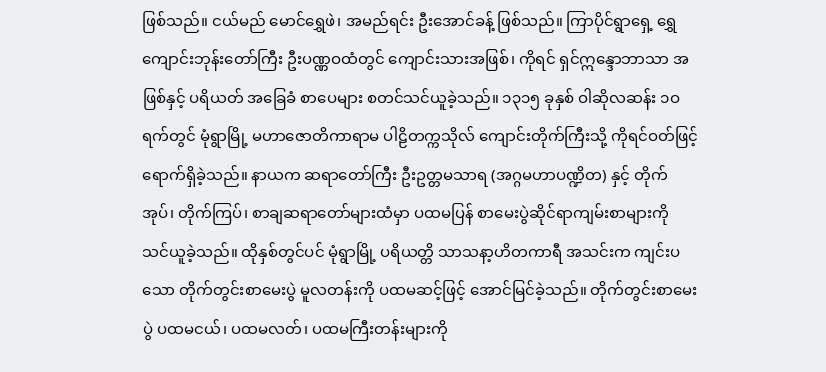ဖြစ်သည်။ ငယ်မည် မောင်ရွှေဖဲ၊ အမည်ရင်း ဦးအောင်ခန့် ဖြစ်သည်။ ကြာပိုင်ရွာရှေ့ ရွှေကျောင်းဘုန်းတော်ကြီး ဦးပဏ္ဏဝထံတွင် ကျောင်းသားအဖြစ်၊ ကိုရင် ရှင်ဣန္ဒောဘာသာ အဖြစ်နှင့် ပရိယတ် အခြေခံ စာပေများ စတင်သင်ယူခဲ့သည်။ ၁၃၁၅ ခုနှစ် ဝါဆိုလဆန်း ၁ဝ ရက်တွင် မုံရွာမြို့ မဟာဇောတိကာရာမ ပါဠိတက္ကသိုလ် ကျောင်းတိုက်ကြီးသို့ ကိုရင်ဝတ်ဖြင့် ရောက်ရှိခဲ့သည်။ နာယက ဆရာတော်ကြီး ဦးဥတ္တမသာရ (အဂ္ဂမဟာပဏ္ဍိတ) နှင့် တိုက်အုပ်၊ တိုက်ကြပ်၊ စာချဆရာတော်များထံမှာ ပထမပြန် စာမေးပွဲဆိုင်ရာကျမ်းစာများကို သင်ယူခဲ့သည်။ ထိုနှစ်တွင်ပင် မုံရွာမြို့ ပရိယတ္တိ သာသနာ့ဟိတကာရီ အသင်းက ကျင်းပသော တိုက်တွင်းစာမေးပွဲ မူလတန်းကို ပထမဆင့်ဖြင့် အောင်မြင်ခဲ့သည်။ တိုက်တွင်းစာမေးပွဲ ပထမငယ်၊ ပထမလတ်၊ ပထမကြီးတန်းများကို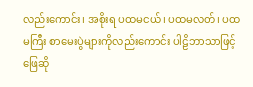လည်းကောင်း၊ အစိုးရ ပထမငယ်၊ ပထမလတ်၊ ပထမကြီး စာမေးပွဲများကိုလည်းကောင်း ပါဠိဘာသာဖြင့် ဖြေဆို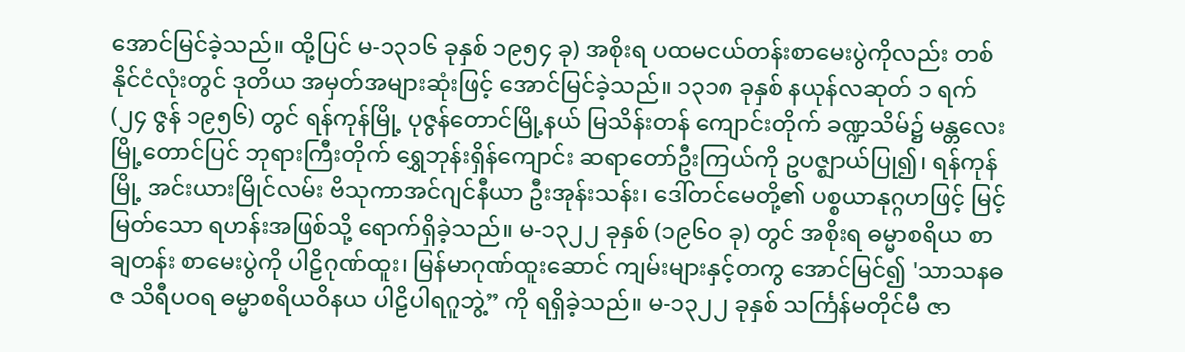အောင်မြင်ခဲ့သည်။ ထို့ပြင် မ-၁၃၁၆ ခုနှစ် ၁၉၅၄ ခု) အစိုးရ ပထမငယ်တန်းစာမေးပွဲကိုလည်း တစ်နိုင်ငံလုံးတွင် ဒုတိယ အမှတ်အများဆုံးဖြင့် အောင်မြင်ခဲ့သည်။ ၁၃၁၈ ခုနှစ် နယုန်လဆုတ် ၁ ရက် (၂၄ ဇွန် ၁၉၅၆) တွင် ရန်ကုန်မြို့ ပုဇွန်တောင်မြို့နယ် မြသိန်းတန် ကျောင်းတိုက် ခဏ္ဍသိမ်၌ မန္တလေးမြို့တောင်ပြင် ဘုရားကြီးတိုက် ရွှေဘုန်းရှိန်ကျောင်း ဆရာတော်ဦးကြယ်ကို ဥပဇ္ဈာယ်ပြု၍၊ ရန်ကုန်မြို့ အင်းယားမြိုင်လမ်း ဗိသုကာအင်ဂျင်နီယာ ဦးအုန်းသန်း၊ ဒေါ်တင်မေတို့၏ ပစ္စယာနုဂ္ဂဟဖြင့် မြင့်မြတ်သော ရဟန်းအဖြစ်သို့ ရောက်ရှိခဲ့သည်။ မ-၁၃၂၂ ခုနှစ် (၁၉၆ဝ ခု) တွင် အစိုးရ ဓမ္မာစရိယ စာချတန်း စာမေးပွဲကို ပါဠိဂုဏ်ထူး၊ မြန်မာဂုဏ်ထူးဆောင် ကျမ်းများနှင့်တကွ အောင်မြင်၍ 'သာသနဓဇ သိရီပဝရ ဓမ္မာစရိယဝိနယ ပါဠိပါရဂူဘွဲ့” ကို ရရှိခဲ့သည်။ မ-၁၃၂၂ ခုနှစ် သင်္ကြန်မတိုင်မီ ဇာ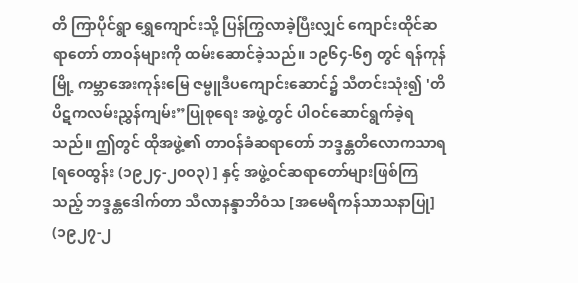တိ ကြာပိုင်ရွာ ရွှေကျောင်းသို့ ပြန်ကြွလာခဲ့ပြီးလျှင် ကျောင်းထိုင်ဆရာတော် တာဝန်များကို ထမ်းဆောင်ခဲ့သည်။ ၁၉၆၄-၆၅ တွင် ရန်ကုန်မြို့ ကမ္ဘာအေးကုန်းမြေ ဇမ္ဗူဒီပကျောင်းဆောင်၌ သီတင်းသုံး၍ 'တိပိဋကလမ်းညွှန်ကျမ်း”ပြုစုရေး အဖွဲ့တွင် ပါဝင်ဆောင်ရွက်ခဲ့ရသည်။ ဤတွင် ထိုအဖွဲ့၏ တာဝန်ခံဆရာတော် ဘဒ္ဒန္တတိလောကသာရ [ရဝေထွန်း (၁၉၂၄-၂၀ဝ၃) ] နှင့် အဖွဲ့ဝင်ဆရာတော်များဖြစ်ကြသည့် ဘဒ္ဒန္တဒေါက်တာ သီလာနန္ဒာဘိဝံသ [အမေရိကန်သာသနာပြု] (၁၉၂၇-၂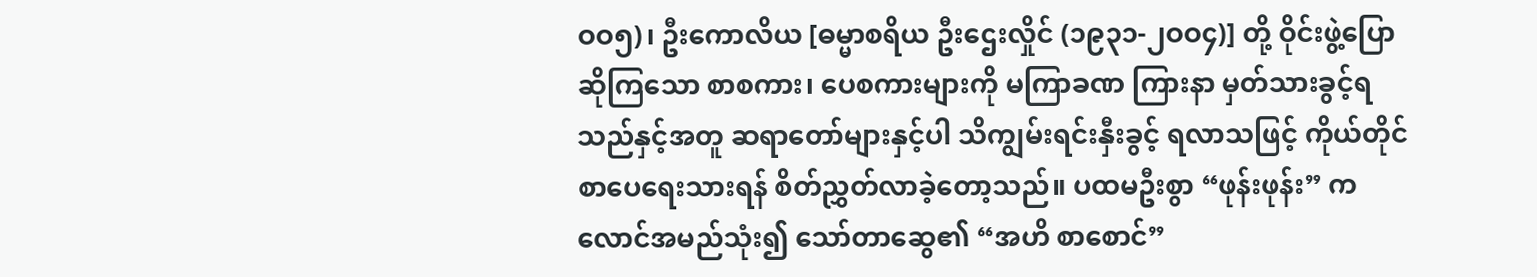ဝဝ၅)၊ ဦးကောလိယ [ဓမ္မာစရိယ ဦးဌေးလှိုင် (၁၉၃၁-၂ဝဝ၄)] တို့ ဝိုင်းဖွဲ့ပြောဆိုကြသော စာစကား၊ ပေစကားများကို မကြာခဏ ကြားနာ မှတ်သားခွင့်ရသည်နှင့်အတူ ဆရာတော်များနှင့်ပါ သိကျွမ်းရင်းနှီးခွင့် ရလာသဖြင့် ကိုယ်တိုင်စာပေရေးသားရန် စိတ်ညွှတ်လာခဲ့တော့သည်။ ပထမဦးစွာ “ဖုန်းဖုန်း” ကလောင်အမည်သုံး၍ သော်တာဆွေ၏ “အဟိ စာစောင်”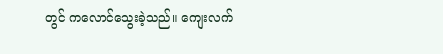တွင် ကလောင်သွေးခဲ့သည်။ ကျေးလက်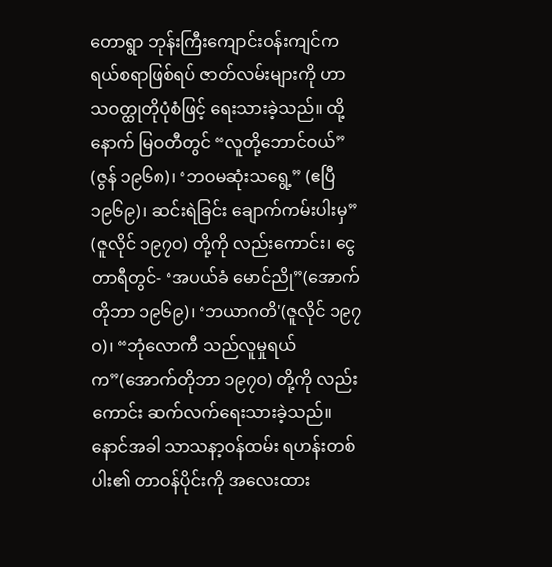တောရွာ ဘုန်းကြီးကျောင်းဝန်းကျင်က ရယ်စရာဖြစ်ရပ် ဇာတ်လမ်းများကို ဟာသဝတ္ထုတိုပုံစံဖြင့် ရေးသားခဲ့သည်။ ထို့နောက် မြဝတီတွင် “လူတို့ဘောင်ဝယ်” (ဇွန် ၁၉၆၈)၊ ‘ဘဝမဆုံးသရွေ့” (ဧပြီ ၁၉၆၉)၊ ဆင်းရဲခြင်း ချောက်ကမ်းပါးမှ” (ဇူလိုင် ၁၉၇ဝ) တို့ကို လည်းကောင်း၊ ငွေတာရီတွင်- ‘အပယ်ခံ မောင်ညို”(အောက်တိုဘာ ၁၉၆၉)၊ ‘ဘယာဂတိ'(ဇူလိုင် ၁၉၇ဝ)၊ “ဘုံလောကီ သည်လူမှုရယ်က”(အောက်တိုဘာ ၁၉၇ဝ) တို့ကို လည်းကောင်း ဆက်လက်ရေးသားခဲ့သည်။ နောင်အခါ သာသနာ့ဝန်ထမ်း ရဟန်းတစ်ပါး၏ တာဝန်ပိုင်းကို အလေးထား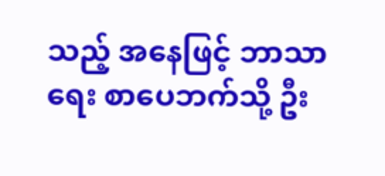သည့် အနေဖြင့် ဘာသာရေး စာပေဘက်သို့ ဦး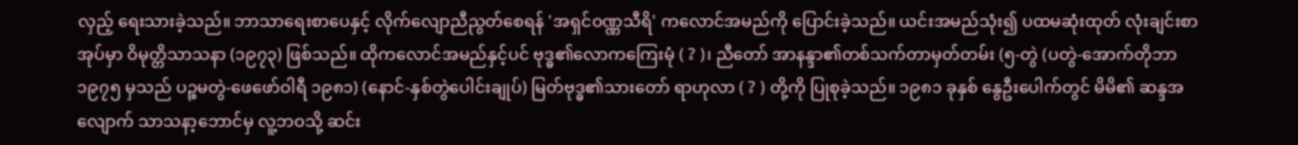လှည့် ရေးသားခဲ့သည်။ ဘာသာရေးစာပေနှင့် လိုက်လျောညီညွတ်စေရန် 'အရှင်ဝဏ္ဏသီရိ' ကလောင်အမည်ကို ပြောင်းခဲ့သည်။ ယင်းအမည်သုံး၍ ပထမဆုံးထုတ် လုံးချင်းစာအုပ်မှာ ဝိမုတ္တိသာသနာ (၁၉၇၃) ဖြစ်သည်။ ထိုကလောင်အမည်နှင့်ပင် ဗုဒ္ဓ၏လောကကြေးမုံ ( ? )၊ ညီတော် အာနန္ဒာ၏တစ်သက်တာမှတ်တမ်း (၅-တွဲ (ပတွဲ-အောက်တိုဘာ ၁၉၇၅ မှသည် ပဉ္စမတွဲ-ဖေဖော်ဝါရီ ၁၉၈၁) (နောင်-နှစ်တွဲပေါင်းချုပ်) မြတ်ဗုဒ္ဓ၏သားတော် ရာဟုလာ ( ? ) တို့ကို ပြုစုခဲ့သည်။ ၁၉၈၁ ခုနှစ် နွေဦးပေါက်တွင် မိမိ၏ ဆန္ဒအလျောက် သာသနာ့ဘောင်မှ လူ့ဘဝသို့ ဆင်း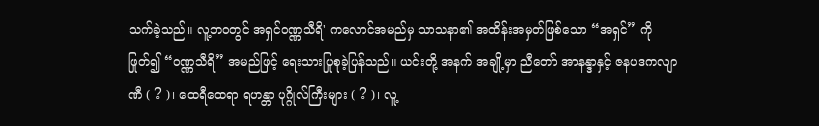သက်ခဲ့သည်။ လူ့ဘဝတွင် အရှင်ဝဏ္ဏသီရိ' ကလောင်အမည်မှ သာသနာ၏ အထိန်းအမှတ်ဖြစ်သော “အရှင်” ကို ဖြုတ်၍ “ဝဏ္ဏသီရိ” အမည်ဖြင့် ရေးသားပြုစုခဲ့ပြန်သည်။ ယင်းတို့ အနက် အချို့မှာ ညီတော် အာနန္ဒာနှင့် ဇနပဒကလျာဏီ ( ? )၊ ထေရီထေရာ ရဟန္တာ ပုဂ္ဂိုလ်ကြီးများ ( ? )၊ လူ့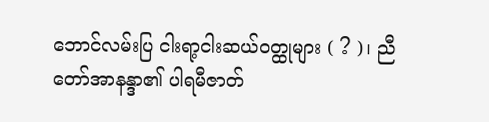ဘောင်လမ်းပြ ငါးရာ့ငါးဆယ်ဝတ္ထုများ ( ? )၊ ညီတော်အာနန္ဒာ၏ ပါရမီဇာတ်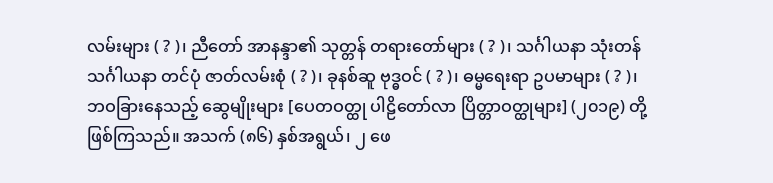လမ်းများ ( ? )၊ ညီတော် အာနန္ဒာ၏ သုတ္တန် တရားတော်များ ( ? )၊ သင်္ဂါယနာ သုံးတန် သင်္ဂါယနာ တင်ပုံ ဇာတ်လမ်းစုံ ( ? )၊ ခုနစ်ဆူ ဗုဒ္ဓဝင် ( ? )၊ ဓမ္မရေးရာ ဥပမာများ ( ? )၊ ဘဝခြားနေသည့် ဆွေမျိုးများ [ပေတဝတ္ထု ပါဠိတော်လာ ပြိတ္တာဝတ္ထုများ] (၂၀၁၉) တို့ ဖြစ်ကြသည်။ အသက် (၈၆) နှစ်အရွယ်၊ ၂ ဖေ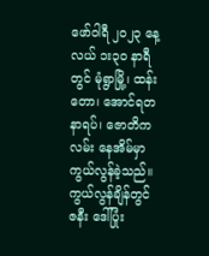ဖော်ဝါရီ ၂ဝ၂၃ နေ့လယ် ၁း၃ဝ နာရီတွင် မုံရွာမြို့၊ ထန်းတော၊ အောင်ရတနာရပ်၊ ဇောတိကလမ်း နေအိမ်မှာ ကွယ်လွန်ခဲ့သည်။ ကွယ်လွန်ချိန်တွင် ဇနီး ဒေါ်ပြုံး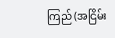ကြည် (အငြိမ်း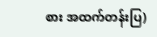စား အထက်တန်းပြ)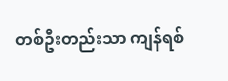တစ်ဦးတည်းသာ ကျန်ရစ်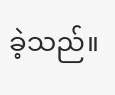ခဲ့သည်။